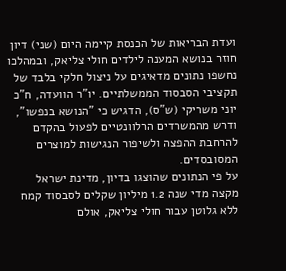ועדת הבריאות של הכנסת קיימה היום (שני) דיון חוזר בנושא המענה לילדים חולי צליאק, ובמהלכו נחשפו נתונים מדאיגים על ניצול חלקי בלבד של תקציבי הסבסוד הממשלתיים. יו"ר הוועדה, ח"כ יוני משריקי (ש"ס), הדגיש כי "הנושא בנפשו", ודרש מהמשרדים הרלוונטיים לפעול בהקדם להרחבת ההפצה ולשיפור הנגישות למוצרים המסובסדים.
על פי הנתונים שהוצגו בדיון, מדינת ישראל מקצה מדי שנה 1.2 מיליון שקלים לסבסוד קמח ללא גלוטן עבור חולי צליאק, אולם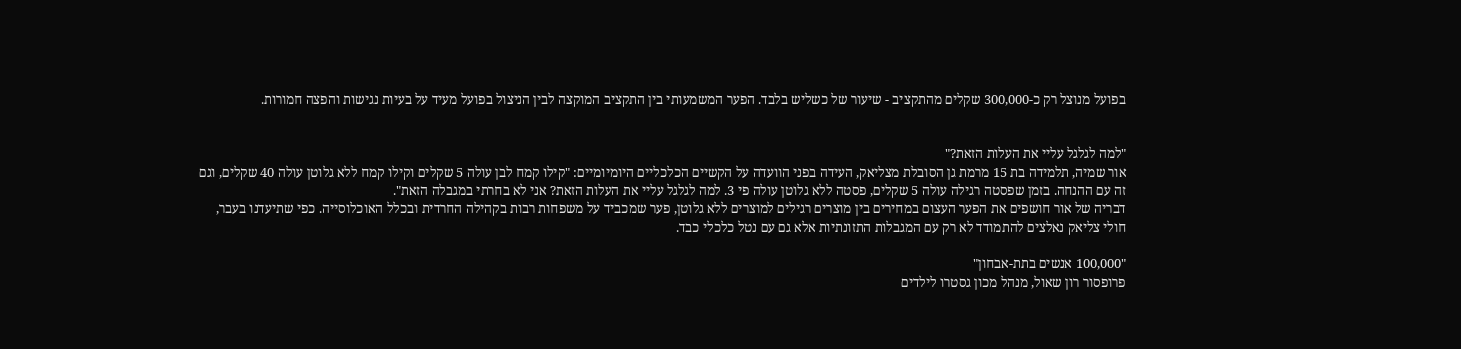בפועל מנוצל רק כ-300,000 שקלים מהתקציב - שיעור של כשליש בלבד. הפער המשמעותי בין התקציב המוקצה לבין הניצול בפועל מעיד על בעיות נגישות והפצה חמורות.


"למה לגלגל עליי את העלות הזאת?"
אור שמיה, תלמידה בת 15 מרמת גן הסובלת מצליאק, העידה בפני הוועדה על הקשיים הכלכליים היומיומיים: "קילו קמח לבן עולה 5 שקלים וקילו קמח ללא גלוטן עולה 40 שקלים, וגם זה עם ההנחה. בזמן שפסטה רגילה עולה 5 שקלים, פסטה ללא גלוטן עולה פי 3. למה לגלגל עליי את העלות הזאת? אני לא בחרתי במגבלה הזאת".
דבריה של אור חושפים את הפער העצום במחירים בין מוצרים רגילים למוצרים ללא גלוטן, פער שמכביד על משפחות רבות בקהילה החרדית ובכלל האוכלוסייה. כפי שתיעדנו בעבר, חולי צליאק נאלצים להתמודד לא רק עם המגבלות התזונתיות אלא גם עם נטל כלכלי כבד.

"100,000 אנשים בתת-אבחון"
פרופסור רון שאול, מנהל מכון גסטרו לילדים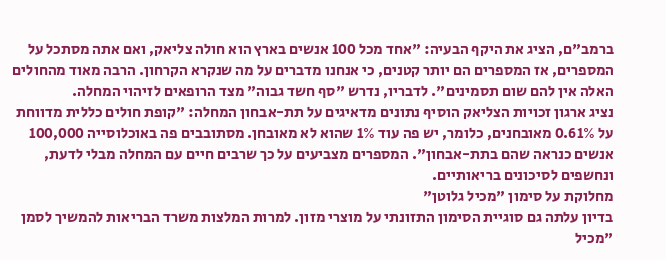ברמב"ם, הציג את היקף הבעיה: "אחד מכל 100 אנשים בארץ הוא חולה צליאק, ואם אתה מסתכל על המספרים, אז המספרים הם יותר קטנים, כי אנחנו מדברים על מה שנקרא הקרחון. הרבה מאוד מהחולים האלה אין להם שום תסמינים". לדבריו, נדרש "סף חשד גבוה" מצד הרופאים לזיהוי המחלה.
נציג ארגון זכויות הצליאק הוסיף נתונים מדאיגים על תת-אבחון המחלה: "קופת חולים כללית מדווחת על 0.61% מאובחנים, כלומר, יש פה עוד 1% שהוא לא מאובחן. מסתובבים פה באוכלוסייה 100,000 אנשים כנראה שהם בתת-אבחון". המספרים מצביעים על כך שרבים חיים עם המחלה מבלי לדעת, ונחשפים לסיכונים בריאותיים.
מחלוקת על סימון "מכיל גלוטן"
בדיון עלתה גם סוגיית הסימון התזונתי על מוצרי מזון. למרות המלצות משרד הבריאות להמשיך לסמן "מכיל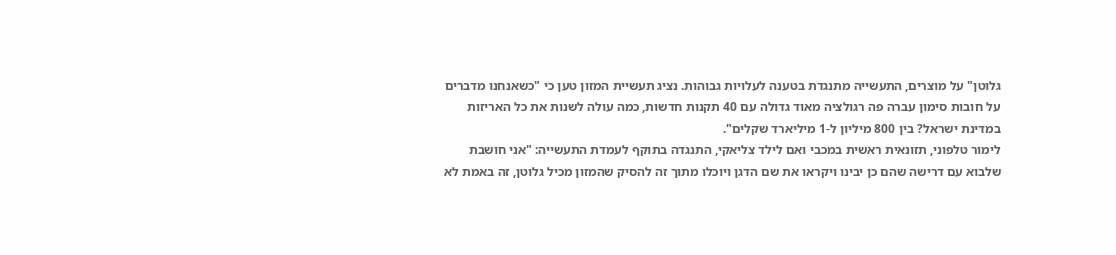גלוטן" על מוצרים, התעשייה מתנגדת בטענה לעלויות גבוהות. נציג תעשיית המזון טען כי "כשאנחנו מדברים על חובות סימון עברה פה רגולציה מאוד גדולה עם 40 תקנות חדשות, כמה עולה לשנות את כל האריזות במדינת ישראל? בין 800 מיליון ל-1 מיליארד שקלים".
לימור טלפוני, תזונאית ראשית במכבי ואם לילד צליאקי, התנגדה בתוקף לעמדת התעשייה: "אני חושבת שלבוא עם דרישה שהם כן יבינו ויקראו את שם הדגן ויוכלו מתוך זה להסיק שהמזון מכיל גלוטן, זה באמת לא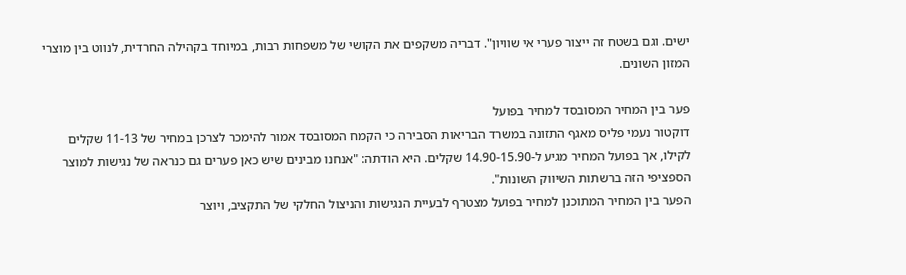ישים. וגם בשטח זה ייצור פערי אי שוויון". דבריה משקפים את הקושי של משפחות רבות, במיוחד בקהילה החרדית, לנווט בין מוצרי המזון השונים.

פער בין המחיר המסובסד למחיר בפועל
דוקטור נעמי פליס מאגף התזונה במשרד הבריאות הסבירה כי הקמח המסובסד אמור להימכר לצרכן במחיר של 11-13 שקלים לקילו, אך בפועל המחיר מגיע ל-14.90-15.90 שקלים. היא הודתה: "אנחנו מבינים שיש כאן פערים גם כנראה של נגישות למוצר הספציפי הזה ברשתות השיווק השונות".
הפער בין המחיר המתוכנן למחיר בפועל מצטרף לבעיית הנגישות והניצול החלקי של התקציב, ויוצר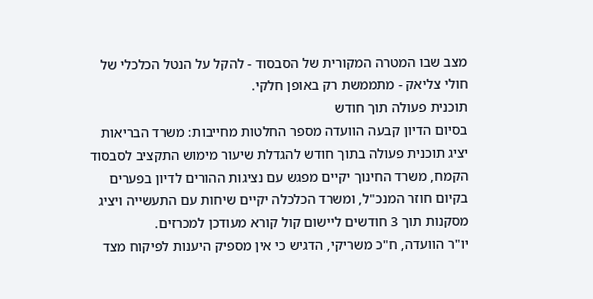מצב שבו המטרה המקורית של הסבסוד - להקל על הנטל הכלכלי של חולי צליאק - מתממשת רק באופן חלקי.
תוכנית פעולה תוך חודש
בסיום הדיון קבעה הוועדה מספר החלטות מחייבות: משרד הבריאות יציג תוכנית פעולה בתוך חודש להגדלת שיעור מימוש התקציב לסבסוד הקמח, משרד החינוך יקיים מפגש עם נציגות ההורים לדיון בפערים בקיום חוזר המנכ"ל, ומשרד הכלכלה יקיים שיחות עם התעשייה ויציג מסקנות תוך 3 חודשים ליישום קול קורא מעודכן למכרזים.
יו"ר הוועדה, ח"כ משריקי, הדגיש כי אין מספיק היענות לפיקוח מצד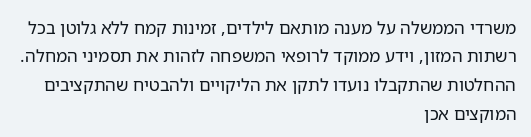משרדי הממשלה על מענה מותאם לילדים, זמינות קמח ללא גלוטן בכל רשתות המזון, וידע ממוקד לרופאי המשפחה לזהות את תסמיני המחלה. ההחלטות שהתקבלו נועדו לתקן את הליקויים ולהבטיח שהתקציבים המוקצים אכן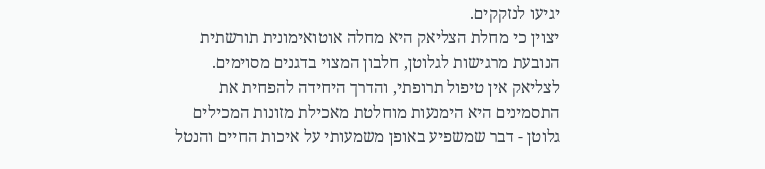יגיעו לנזקקים.
יצוין כי מחלת הצליאק היא מחלה אוטואימונית תורשתית הנובעת מרגישות לגלוטן, חלבון המצוי בדגנים מסוימים. לצליאק אין טיפול תרופתי, והדרך היחידה להפחית את התסמינים היא הימנעות מוחלטת מאכילת מזונות המכילים גלוטן - דבר שמשפיע באופן משמעותי על איכות החיים והנטל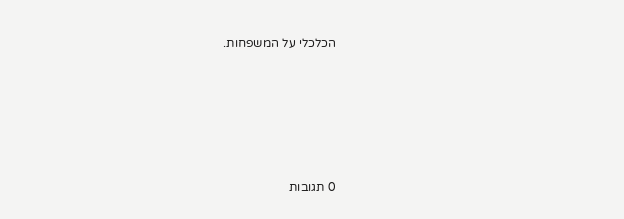הכלכלי על המשפחות.







0 תגובות